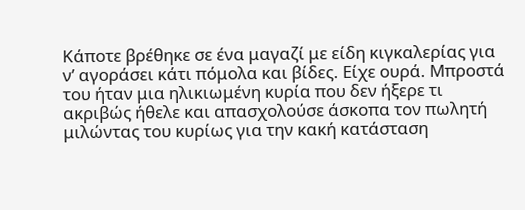Κάποτε βρέθηκε σε ένα μαγαζί με είδη κιγκαλερίας για ν’ αγοράσει κάτι πόμολα και βίδες. Είχε ουρά. Μπροστά του ήταν μια ηλικιωμένη κυρία που δεν ήξερε τι ακριβώς ήθελε και απασχολούσε άσκοπα τον πωλητή μιλώντας του κυρίως για την κακή κατάσταση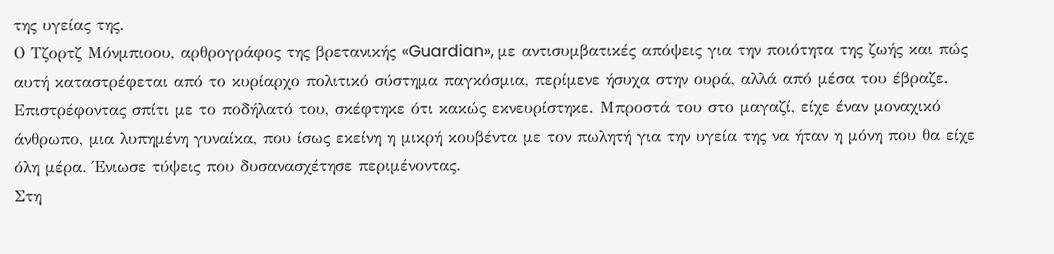της υγείας της.
Ο Τζορτζ Μόνμπιοου, αρθρογράφος της βρετανικής «Guardian», με αντισυμβατικές απόψεις για την ποιότητα της ζωής και πώς αυτή καταστρέφεται από το κυρίαρχο πολιτικό σύστημα παγκόσμια, περίμενε ήσυχα στην ουρά, αλλά από μέσα του έβραζε.
Επιστρέφοντας σπίτι με το ποδήλατό του, σκέφτηκε ότι κακώς εκνευρίστηκε. Μπροστά του στο μαγαζί, είχε έναν μοναχικό άνθρωπο, μια λυπημένη γυναίκα, που ίσως εκείνη η μικρή κουβέντα με τον πωλητή για την υγεία της να ήταν η μόνη που θα είχε όλη μέρα. Ένιωσε τύψεις που δυσανασχέτησε περιμένοντας.
Στη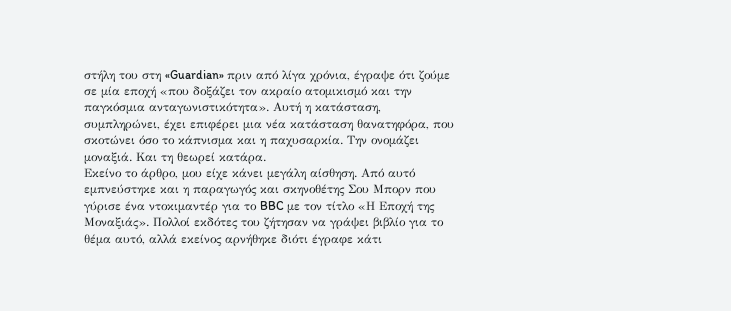στήλη του στη «Guardian» πριν από λίγα χρόνια, έγραψε ότι ζούμε σε μία εποχή «που δοξάζει τον ακραίο ατομικισμό και την παγκόσμια ανταγωνιστικότητα». Αυτή η κατάσταση, συμπληρώνει, έχει επιφέρει μια νέα κατάσταση θανατηφόρα, που σκοτώνει όσο το κάπνισμα και η παχυσαρκία. Την ονομάζει μοναξιά. Και τη θεωρεί κατάρα.
Εκείνο το άρθρο, μου είχε κάνει μεγάλη αίσθηση. Από αυτό εμπνεύστηκε και η παραγωγός και σκηνοθέτης Σου Μπορν που γύρισε ένα ντοκιμαντέρ για το BBC με τον τίτλο «Η Εποχή της Μοναξιάς». Πολλοί εκδότες του ζήτησαν να γράψει βιβλίο για το θέμα αυτό, αλλά εκείνος αρνήθηκε διότι έγραφε κάτι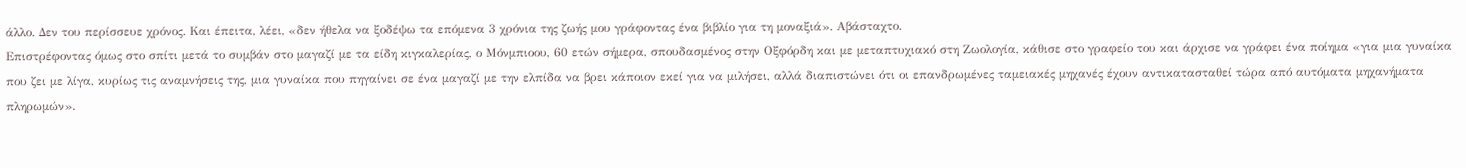άλλο. Δεν του περίσσευε χρόνος. Και έπειτα, λέει, «δεν ήθελα να ξοδέψω τα επόμενα 3 χρόνια της ζωής μου γράφοντας ένα βιβλίο για τη μοναξιά». Αβάσταχτο.
Επιστρέφοντας όμως στο σπίτι μετά το συμβάν στο μαγαζί με τα είδη κιγκαλερίας, ο Μόνμπιοου, 60 ετών σήμερα, σπουδασμένος στην Οξφόρδη και με μεταπτυχιακό στη Ζωολογία, κάθισε στο γραφείο του και άρχισε να γράφει ένα ποίημα «για μια γυναίκα που ζει με λίγα, κυρίως τις αναμνήσεις της, μια γυναίκα που πηγαίνει σε ένα μαγαζί με την ελπίδα να βρει κάποιον εκεί για να μιλήσει, αλλά διαπιστώνει ότι οι επανδρωμένες ταμειακές μηχανές έχουν αντικατασταθεί τώρα από αυτόματα μηχανήματα πληρωμών».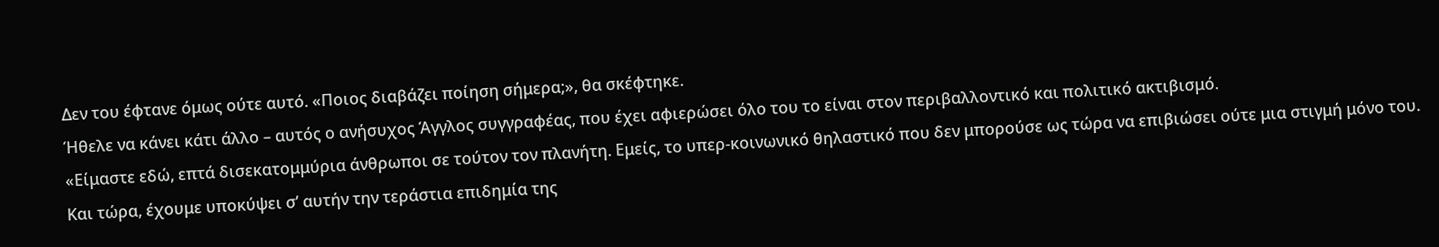Δεν του έφτανε όμως ούτε αυτό. «Ποιος διαβάζει ποίηση σήμερα;», θα σκέφτηκε.
Ήθελε να κάνει κάτι άλλο – αυτός ο ανήσυχος Άγγλος συγγραφέας, που έχει αφιερώσει όλο του το είναι στον περιβαλλοντικό και πολιτικό ακτιβισμό.
«Είμαστε εδώ, επτά δισεκατομμύρια άνθρωποι σε τούτον τον πλανήτη. Εμείς, το υπερ-κοινωνικό θηλαστικό που δεν μπορούσε ως τώρα να επιβιώσει ούτε μια στιγμή μόνο του. Και τώρα, έχουμε υποκύψει σ’ αυτήν την τεράστια επιδημία της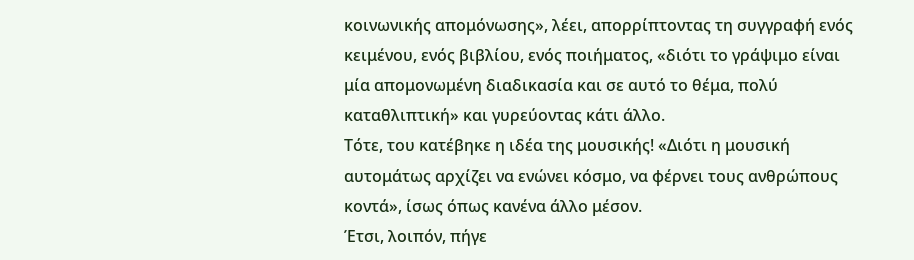κοινωνικής απομόνωσης», λέει, απορρίπτοντας τη συγγραφή ενός κειμένου, ενός βιβλίου, ενός ποιήματος, «διότι το γράψιμο είναι μία απομονωμένη διαδικασία και σε αυτό το θέμα, πολύ καταθλιπτική» και γυρεύοντας κάτι άλλο.
Τότε, του κατέβηκε η ιδέα της μουσικής! «Διότι η μουσική αυτομάτως αρχίζει να ενώνει κόσμο, να φέρνει τους ανθρώπους κοντά», ίσως όπως κανένα άλλο μέσον.
Έτσι, λοιπόν, πήγε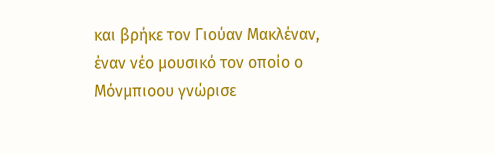και βρήκε τον Γιούαν Μακλέναν, έναν νέο μουσικό τον οποίο ο Μόνμπιοου γνώρισε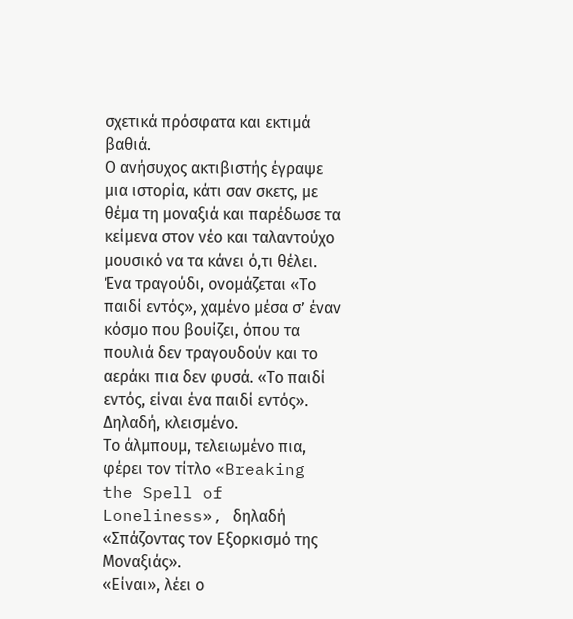σχετικά πρόσφατα και εκτιμά βαθιά.
Ο ανήσυχος ακτιβιστής έγραψε μια ιστορία, κάτι σαν σκετς, με θέμα τη μοναξιά και παρέδωσε τα κείμενα στον νέο και ταλαντούχο μουσικό να τα κάνει ό,τι θέλει.
Ένα τραγούδι, ονομάζεται «Το παιδί εντός», χαμένο μέσα σ’ έναν κόσμο που βουίζει, όπου τα πουλιά δεν τραγουδούν και το αεράκι πια δεν φυσά. «Το παιδί εντός, είναι ένα παιδί εντός». Δηλαδή, κλεισμένο.
Το άλμπουμ, τελειωμένο πια, φέρει τον τίτλο «Breaking the Spell of Loneliness», δηλαδή «Σπάζοντας τον Εξορκισμό της Μοναξιάς».
«Είναι», λέει ο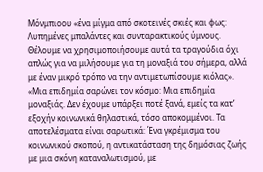Μόνμπιοου «ένα μίγμα από σκοτεινές σκιές και φως: Λυπημένες μπαλάντες και συνταρακτικούς ύμνους. Θέλουμε να χρησιμοποιήσουμε αυτά τα τραγούδια όχι απλώς για να μιλήσουμε για τη μοναξιά του σήμερα, αλλά με έναν μικρό τρόπο να την αντιμετωπίσουμε κιόλας».
«Μια επιδημία σαρώνει τον κόσμο: Μια επιδημία μοναξιάς. Δεν έχουμε υπάρξει ποτέ ξανά, εμείς τα κατ’ εξοχήν κοινωνικά θηλαστικά, τόσο αποκομμένοι. Τα αποτελέσματα είναι σαρωτικά: Ένα γκρέμισμα του κοινωνικού σκοπού, η αντικατάσταση της δημόσιας ζωής με μια σκόνη καταναλωτισμού, με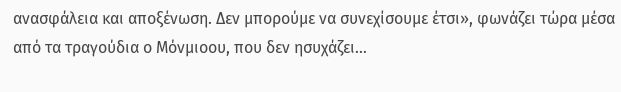ανασφάλεια και αποξένωση. Δεν μπορούμε να συνεχίσουμε έτσι», φωνάζει τώρα μέσα από τα τραγούδια ο Μόνμιοου, που δεν ησυχάζει…